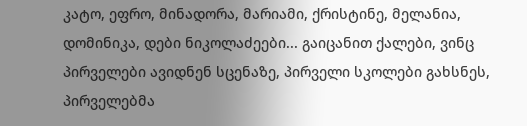კატო, ეფრო, მინადორა, მარიამი, ქრისტინე, მელანია, დომინიკა, დები ნიკოლაძეები... გაიცანით ქალები, ვინც პირველები ავიდნენ სცენაზე, პირველი სკოლები გახსნეს, პირველებმა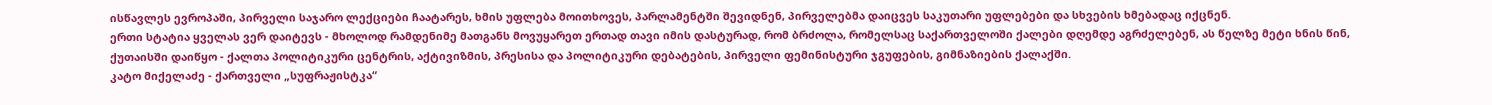ისწავლეს ევროპაში, პირველი საჯარო ლექციები ჩაატარეს, ხმის უფლება მოითხოვეს, პარლამენტში შევიდნენ, პირველებმა დაიცვეს საკუთარი უფლებები და სხვების ხმებადაც იქცნენ.
ერთი სტატია ყველას ვერ დაიტევს - მხოლოდ რამდენიმე მათგანს მოვუყარეთ ერთად თავი იმის დასტურად, რომ ბრძოლა, რომელსაც საქართველოში ქალები დღემდე აგრძელებენ, ას წელზე მეტი ხნის წინ, ქუთაისში დაიწყო - ქალთა პოლიტიკური ცენტრის, აქტივიზმის, პრესისა და პოლიტიკური დებატების, პირველი ფემინისტური ჯგუფების, გიმნაზიების ქალაქში.
კატო მიქელაძე - ქართველი „სუფრაჟისტკა“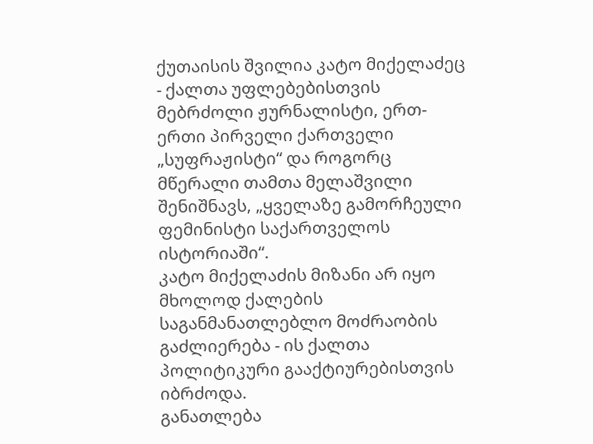ქუთაისის შვილია კატო მიქელაძეც - ქალთა უფლებებისთვის მებრძოლი ჟურნალისტი, ერთ-ერთი პირველი ქართველი „სუფრაჟისტი“ და როგორც მწერალი თამთა მელაშვილი შენიშნავს, „ყველაზე გამორჩეული ფემინისტი საქართველოს ისტორიაში“.
კატო მიქელაძის მიზანი არ იყო მხოლოდ ქალების საგანმანათლებლო მოძრაობის გაძლიერება - ის ქალთა პოლიტიკური გააქტიურებისთვის იბრძოდა.
განათლება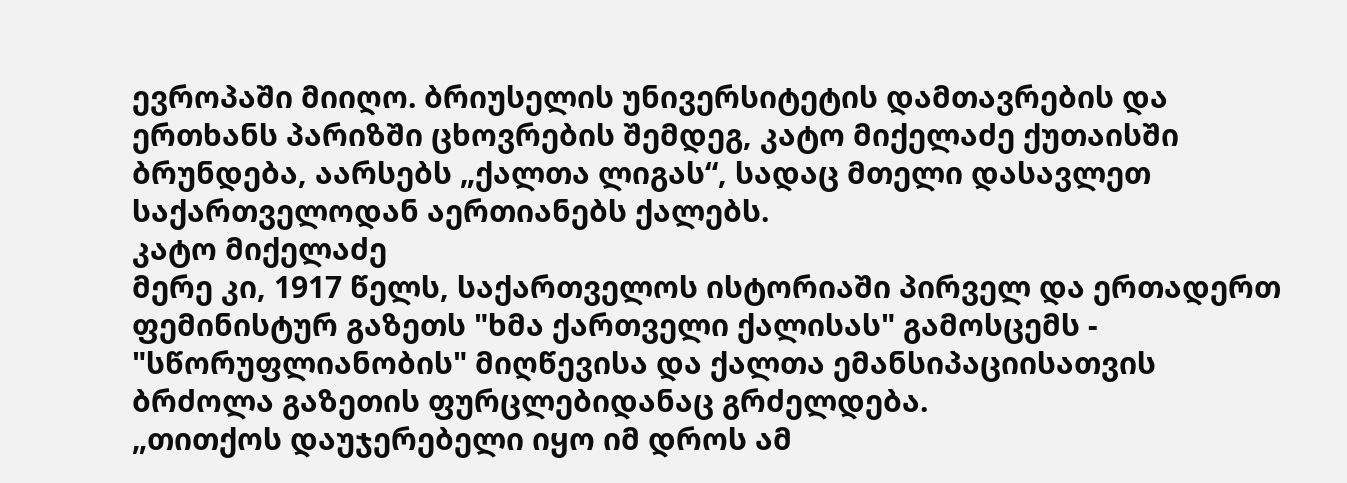ევროპაში მიიღო. ბრიუსელის უნივერსიტეტის დამთავრების და ერთხანს პარიზში ცხოვრების შემდეგ, კატო მიქელაძე ქუთაისში ბრუნდება, აარსებს „ქალთა ლიგას“, სადაც მთელი დასავლეთ საქართველოდან აერთიანებს ქალებს.
კატო მიქელაძე
მერე კი, 1917 წელს, საქართველოს ისტორიაში პირველ და ერთადერთ ფემინისტურ გაზეთს "ხმა ქართველი ქალისას" გამოსცემს - "სწორუფლიანობის" მიღწევისა და ქალთა ემანსიპაციისათვის ბრძოლა გაზეთის ფურცლებიდანაც გრძელდება.
„თითქოს დაუჯერებელი იყო იმ დროს ამ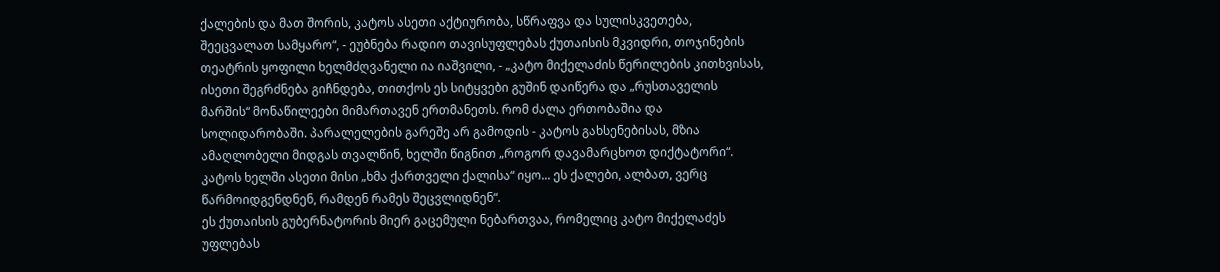ქალების და მათ შორის, კატოს ასეთი აქტიურობა, სწრაფვა და სულისკვეთება, შეეცვალათ სამყარო“, - ეუბნება რადიო თავისუფლებას ქუთაისის მკვიდრი, თოჯინების თეატრის ყოფილი ხელმძღვანელი ია იაშვილი, - „კატო მიქელაძის წერილების კითხვისას, ისეთი შეგრძნება გიჩნდება, თითქოს ეს სიტყვები გუშინ დაიწერა და „რუსთაველის მარშის“ მონაწილეები მიმართავენ ერთმანეთს. რომ ძალა ერთობაშია და სოლიდარობაში. პარალელების გარეშე არ გამოდის - კატოს გახსენებისას, მზია ამაღლობელი მიდგას თვალწინ, ხელში წიგნით „როგორ დავამარცხოთ დიქტატორი“. კატოს ხელში ასეთი მისი „ხმა ქართველი ქალისა“ იყო... ეს ქალები, ალბათ, ვერც წარმოიდგენდნენ, რამდენ რამეს შეცვლიდნენ“.
ეს ქუთაისის გუბერნატორის მიერ გაცემული ნებართვაა, რომელიც კატო მიქელაძეს უფლებას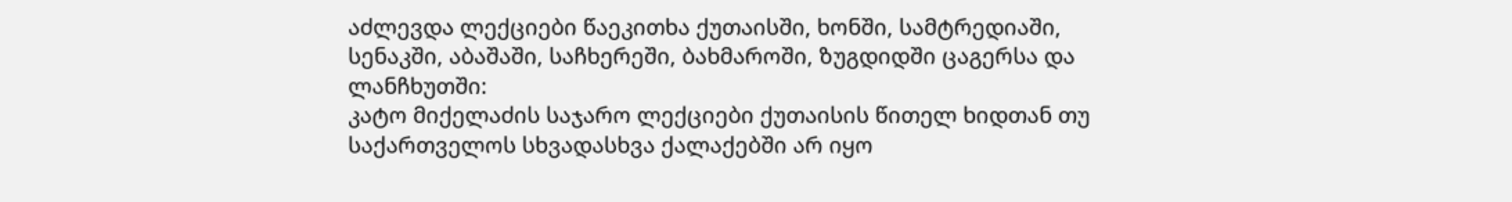აძლევდა ლექციები წაეკითხა ქუთაისში, ხონში, სამტრედიაში, სენაკში, აბაშაში, საჩხერეში, ბახმაროში, ზუგდიდში ცაგერსა და ლანჩხუთში:
კატო მიქელაძის საჯარო ლექციები ქუთაისის წითელ ხიდთან თუ საქართველოს სხვადასხვა ქალაქებში არ იყო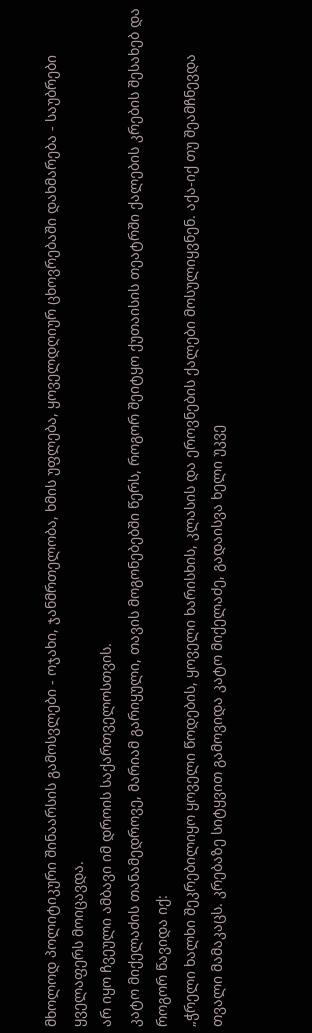მხოლოდ პოლიტიკური შინაარსის გამოსვლები - ოჯახი, ჯანმრთელობა, ხმის უფლება, ყოველდღიურ ცხოვრებაში დახმარება - საუბრები ყველაფერს მოიცავდა.
არ იყო ჩვეული ამბავი იმ დროის საქართველოსთვის.
კატო მიქელაძის თანამედროვე, მარიამ გარიყული, თავის მოგონებებში წერს, როგორ შეიტყო ქუთაისის თეატრში ქალების კრების შესახებ და როგორ წავიდა იქ:
„ჭრელი ხალხი შეკრებილიყო ყოველი წოდების, ყოველი ხარისხის, კლასის და ეროვნების ქალები მოსულიყვნენ. აქა-იქ თუ შეამჩნევდა თვალი მამაკაცს. კრებაზე სიტყვით გამოვიდა კატო მიქელაძე, გადაისვა ხელი უკვე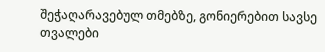შეჭაღარავებულ თმებზე, გონიერებით სავსე თვალები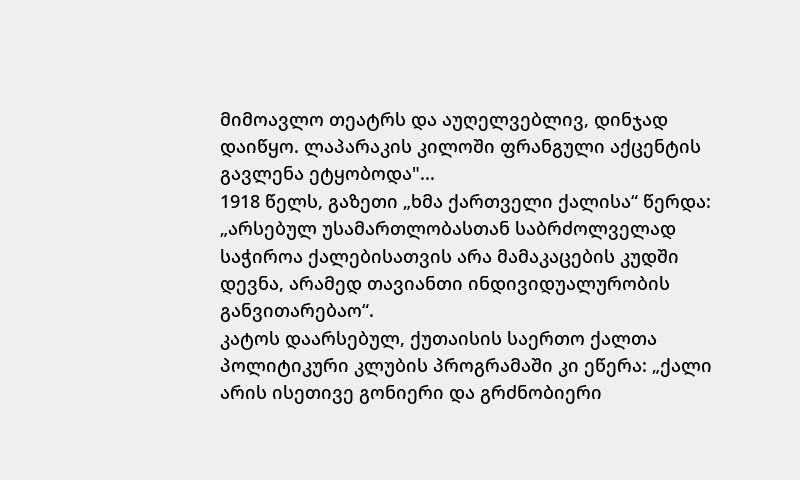მიმოავლო თეატრს და აუღელვებლივ, დინჯად დაიწყო. ლაპარაკის კილოში ფრანგული აქცენტის გავლენა ეტყობოდა"...
1918 წელს, გაზეთი „ხმა ქართველი ქალისა“ წერდა:
„არსებულ უსამართლობასთან საბრძოლველად საჭიროა ქალებისათვის არა მამაკაცების კუდში დევნა, არამედ თავიანთი ინდივიდუალურობის განვითარებაო“.
კატოს დაარსებულ, ქუთაისის საერთო ქალთა პოლიტიკური კლუბის პროგრამაში კი ეწერა: „ქალი არის ისეთივე გონიერი და გრძნობიერი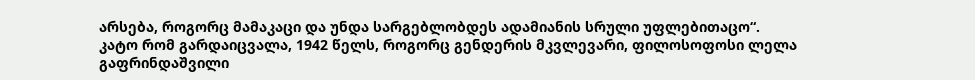არსება, როგორც მამაკაცი და უნდა სარგებლობდეს ადამიანის სრული უფლებითაცო“.
კატო რომ გარდაიცვალა, 1942 წელს, როგორც გენდერის მკვლევარი, ფილოსოფოსი ლელა გაფრინდაშვილი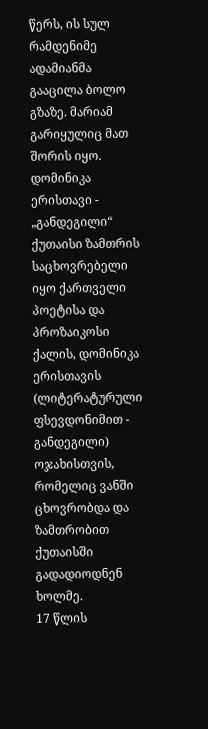წერს, ის სულ რამდენიმე ადამიანმა გააცილა ბოლო გზაზე. მარიამ გარიყულიც მათ შორის იყო.
დომინიკა ერისთავი - „განდეგილი“
ქუთაისი ზამთრის საცხოვრებელი იყო ქართველი პოეტისა და პროზაიკოსი ქალის, დომინიკა ერისთავის (ლიტერატურული ფსევდონიმით - განდეგილი) ოჯახისთვის, რომელიც ვანში ცხოვრობდა და ზამთრობით ქუთაისში გადადიოდნენ ხოლმე.
17 წლის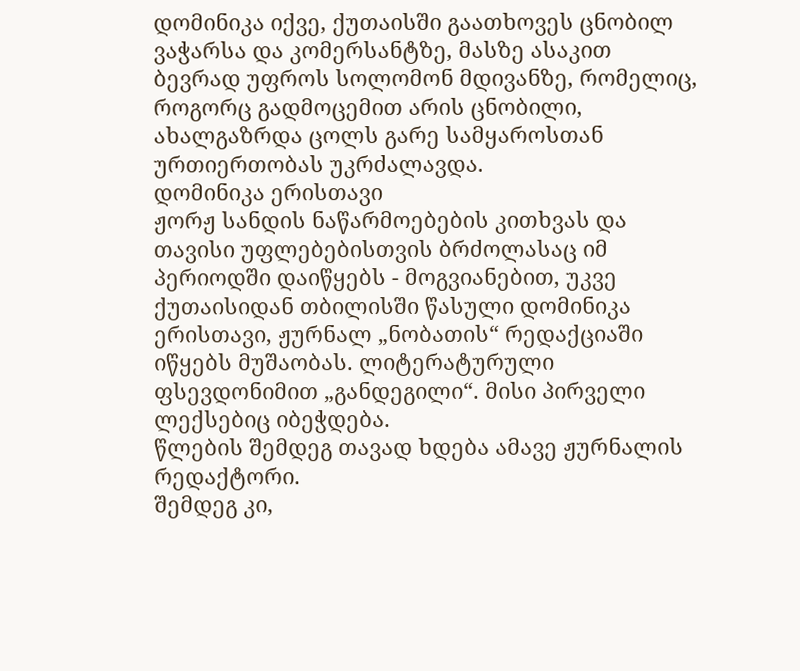დომინიკა იქვე, ქუთაისში გაათხოვეს ცნობილ ვაჭარსა და კომერსანტზე, მასზე ასაკით ბევრად უფროს სოლომონ მდივანზე, რომელიც, როგორც გადმოცემით არის ცნობილი, ახალგაზრდა ცოლს გარე სამყაროსთან ურთიერთობას უკრძალავდა.
დომინიკა ერისთავი
ჟორჟ სანდის ნაწარმოებების კითხვას და თავისი უფლებებისთვის ბრძოლასაც იმ პერიოდში დაიწყებს - მოგვიანებით, უკვე ქუთაისიდან თბილისში წასული დომინიკა ერისთავი, ჟურნალ „ნობათის“ რედაქციაში იწყებს მუშაობას. ლიტერატურული ფსევდონიმით „განდეგილი“. მისი პირველი ლექსებიც იბეჭდება.
წლების შემდეგ თავად ხდება ამავე ჟურნალის რედაქტორი.
შემდეგ კი,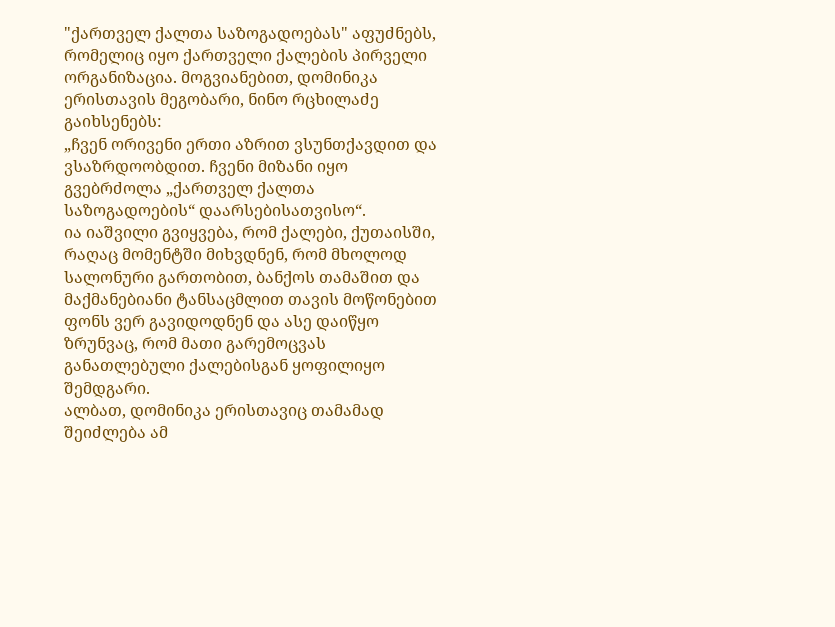"ქართველ ქალთა საზოგადოებას" აფუძნებს, რომელიც იყო ქართველი ქალების პირველი ორგანიზაცია. მოგვიანებით, დომინიკა ერისთავის მეგობარი, ნინო რცხილაძე გაიხსენებს:
„ჩვენ ორივენი ერთი აზრით ვსუნთქავდით და ვსაზრდოობდით. ჩვენი მიზანი იყო გვებრძოლა „ქართველ ქალთა საზოგადოების“ დაარსებისათვისო“.
ია იაშვილი გვიყვება, რომ ქალები, ქუთაისში, რაღაც მომენტში მიხვდნენ, რომ მხოლოდ სალონური გართობით, ბანქოს თამაშით და მაქმანებიანი ტანსაცმლით თავის მოწონებით ფონს ვერ გავიდოდნენ და ასე დაიწყო ზრუნვაც, რომ მათი გარემოცვას განათლებული ქალებისგან ყოფილიყო შემდგარი.
ალბათ, დომინიკა ერისთავიც თამამად შეიძლება ამ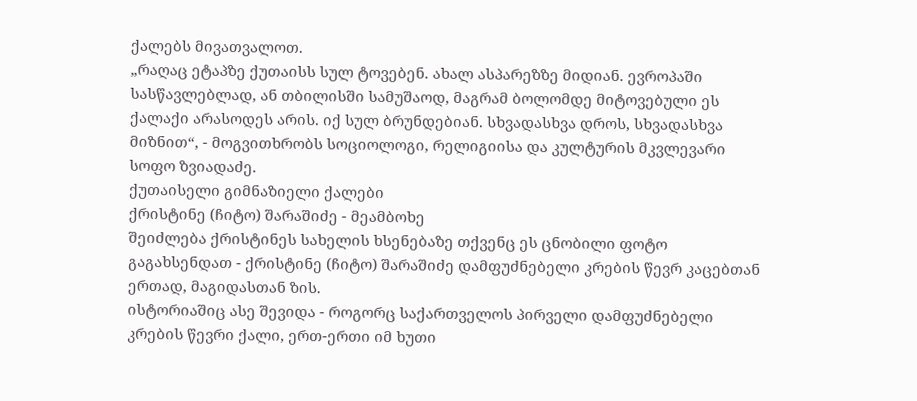ქალებს მივათვალოთ.
„რაღაც ეტაპზე ქუთაისს სულ ტოვებენ. ახალ ასპარეზზე მიდიან. ევროპაში სასწავლებლად, ან თბილისში სამუშაოდ, მაგრამ ბოლომდე მიტოვებული ეს ქალაქი არასოდეს არის. იქ სულ ბრუნდებიან. სხვადასხვა დროს, სხვადასხვა მიზნით“, - მოგვითხრობს სოციოლოგი, რელიგიისა და კულტურის მკვლევარი სოფო ზვიადაძე.
ქუთაისელი გიმნაზიელი ქალები
ქრისტინე (ჩიტო) შარაშიძე - მეამბოხე
შეიძლება ქრისტინეს სახელის ხსენებაზე თქვენც ეს ცნობილი ფოტო გაგახსენდათ - ქრისტინე (ჩიტო) შარაშიძე დამფუძნებელი კრების წევრ კაცებთან ერთად, მაგიდასთან ზის.
ისტორიაშიც ასე შევიდა - როგორც საქართველოს პირველი დამფუძნებელი კრების წევრი ქალი, ერთ-ერთი იმ ხუთი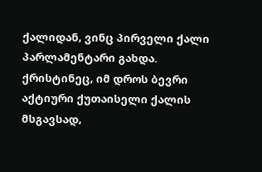ქალიდან, ვინც პირველი ქალი პარლამენტარი გახდა.
ქრისტინეც, იმ დროს ბევრი აქტიური ქუთაისელი ქალის მსგავსად,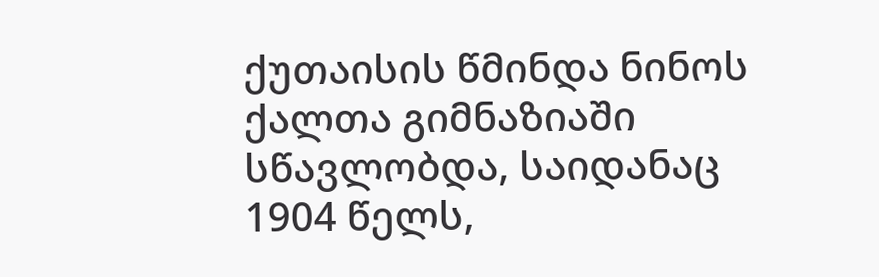ქუთაისის წმინდა ნინოს ქალთა გიმნაზიაში სწავლობდა, საიდანაც 1904 წელს,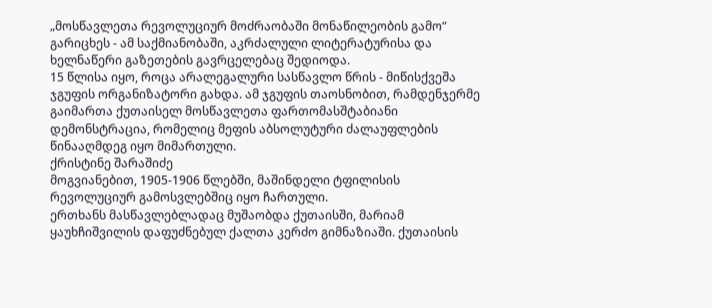„მოსწავლეთა რევოლუციურ მოძრაობაში მონაწილეობის გამო“ გარიცხეს - ამ საქმიანობაში, აკრძალული ლიტერატურისა და ხელნაწერი გაზეთების გავრცელებაც შედიოდა.
15 წლისა იყო, როცა არალეგალური სასწავლო წრის - მიწისქვეშა ჯგუფის ორგანიზატორი გახდა. ამ ჯგუფის თაოსნობით, რამდენჯერმე გაიმართა ქუთაისელ მოსწავლეთა ფართომასშტაბიანი დემონსტრაცია, რომელიც მეფის აბსოლუტური ძალაუფლების წინააღმდეგ იყო მიმართული.
ქრისტინე შარაშიძე
მოგვიანებით, 1905-1906 წლებში, მაშინდელი ტფილისის რევოლუციურ გამოსვლებშიც იყო ჩართული.
ერთხანს მასწავლებლადაც მუშაობდა ქუთაისში, მარიამ ყაუხჩიშვილის დაფუძნებულ ქალთა კერძო გიმნაზიაში. ქუთაისის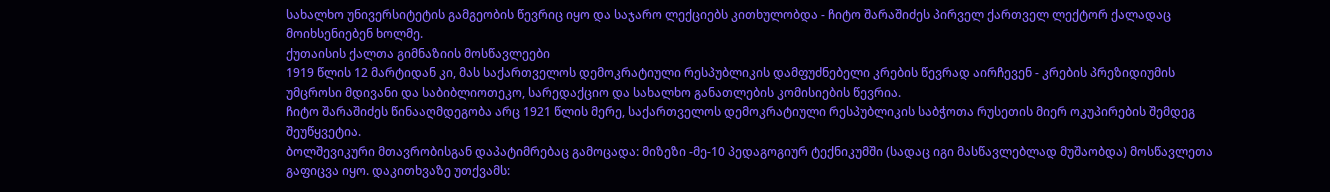სახალხო უნივერსიტეტის გამგეობის წევრიც იყო და საჯარო ლექციებს კითხულობდა - ჩიტო შარაშიძეს პირველ ქართველ ლექტორ ქალადაც მოიხსენიებენ ხოლმე.
ქუთაისის ქალთა გიმნაზიის მოსწავლეები
1919 წლის 12 მარტიდან კი, მას საქართველოს დემოკრატიული რესპუბლიკის დამფუძნებელი კრების წევრად აირჩევენ - კრების პრეზიდიუმის უმცროსი მდივანი და საბიბლიოთეკო, სარედაქციო და სახალხო განათლების კომისიების წევრია.
ჩიტო შარაშიძეს წინააღმდეგობა არც 1921 წლის მერე, საქართველოს დემოკრატიული რესპუბლიკის საბჭოთა რუსეთის მიერ ოკუპირების შემდეგ შეუწყვეტია.
ბოლშევიკური მთავრობისგან დაპატიმრებაც გამოცადა: მიზეზი -მე-10 პედაგოგიურ ტექნიკუმში (სადაც იგი მასწავლებლად მუშაობდა) მოსწავლეთა გაფიცვა იყო. დაკითხვაზე უთქვამს: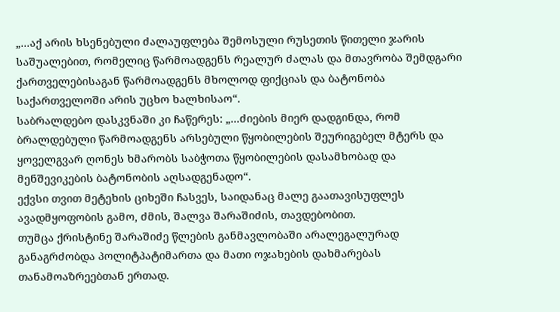„...აქ არის ხსენებული ძალაუფლება შემოსული რუსეთის წითელი ჯარის საშუალებით, რომელიც წარმოადგენს რეალურ ძალას და მთავრობა შემდგარი ქართველებისაგან წარმოადგენს მხოლოდ ფიქციას და ბატონობა საქართველოში არის უცხო ხალხისაო“.
საბრალდებო დასკვნაში კი ჩაწერეს: „...ძიების მიერ დადგინდა, რომ ბრალდებული წარმოადგენს არსებული წყობილების შეურიგებელ მტერს და ყოველგვარ ღონეს ხმარობს საბჭოთა წყობილების დასამხობად და მენშევიკების ბატონობის აღსადგენადო“.
ექვსი თვით მეტეხის ციხეში ჩასვეს, საიდანაც მალე გაათავისუფლეს ავადმყოფობის გამო, ძმის, შალვა შარაშიძის, თავდებობით.
თუმცა ქრისტინე შარაშიძე წლების განმავლობაში არალეგალურად განაგრძობდა პოლიტპატიმართა და მათი ოჯახების დახმარებას თანამოაზრეებთან ერთად.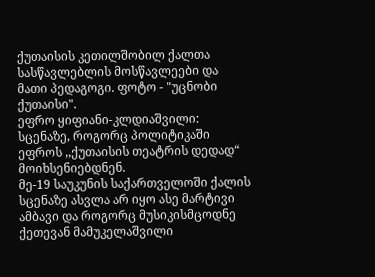ქუთაისის კეთილშობილ ქალთა სასწავლებლის მოსწავლეები და მათი პედაგოგი. ფოტო - "უცნობი ქუთაისი".
ეფრო ყიფიანი-კლდიაშვილი: სცენაზე, როგორც პოლიტიკაში
ეფროს ,,ქუთაისის თეატრის დედად“ მოიხსენიებდნენ.
მე-19 საუკუნის საქართველოში ქალის სცენაზე ასვლა არ იყო ასე მარტივი ამბავი და როგორც მუსიკისმცოდნე ქეთევან მამუკელაშვილი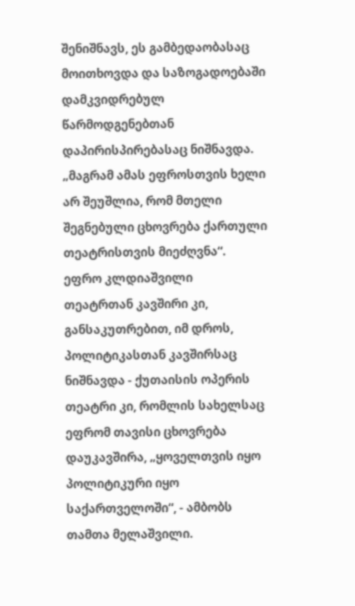შენიშნავს, ეს გამბედაობასაც მოითხოვდა და საზოგადოებაში დამკვიდრებულ წარმოდგენებთან დაპირისპირებასაც ნიშნავდა.
„მაგრამ ამას ეფროსთვის ხელი არ შეუშლია, რომ მთელი შეგნებული ცხოვრება ქართული თეატრისთვის მიეძღვნა“.
ეფრო კლდიაშვილი
თეატრთან კავშირი კი, განსაკუთრებით, იმ დროს, პოლიტიკასთან კავშირსაც ნიშნავდა - ქუთაისის ოპერის თეატრი კი, რომლის სახელსაც ეფრომ თავისი ცხოვრება დაუკავშირა, „ყოველთვის იყო პოლიტიკური იყო საქართველოში“, - ამბობს თამთა მელაშვილი.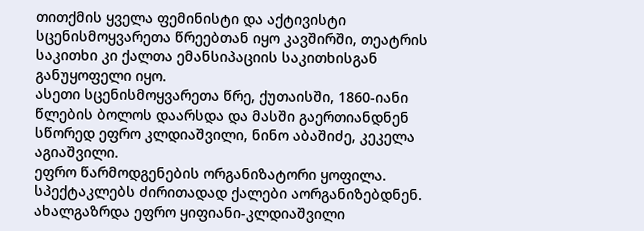თითქმის ყველა ფემინისტი და აქტივისტი სცენისმოყვარეთა წრეებთან იყო კავშირში, თეატრის საკითხი კი ქალთა ემანსიპაციის საკითხისგან განუყოფელი იყო.
ასეთი სცენისმოყვარეთა წრე, ქუთაისში, 1860-იანი წლების ბოლოს დაარსდა და მასში გაერთიანდნენ სწორედ ეფრო კლდიაშვილი, ნინო აბაშიძე, კეკელა აგიაშვილი.
ეფრო წარმოდგენების ორგანიზატორი ყოფილა. სპექტაკლებს ძირითადად ქალები აორგანიზებდნენ.
ახალგაზრდა ეფრო ყიფიანი-კლდიაშვილი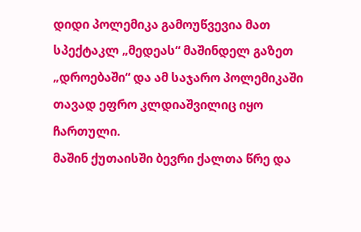დიდი პოლემიკა გამოუწვევია მათ სპექტაკლ „მედეას“ მაშინდელ გაზეთ „დროებაში“ და ამ საჯარო პოლემიკაში თავად ეფრო კლდიაშვილიც იყო ჩართული.
მაშინ ქუთაისში ბევრი ქალთა წრე და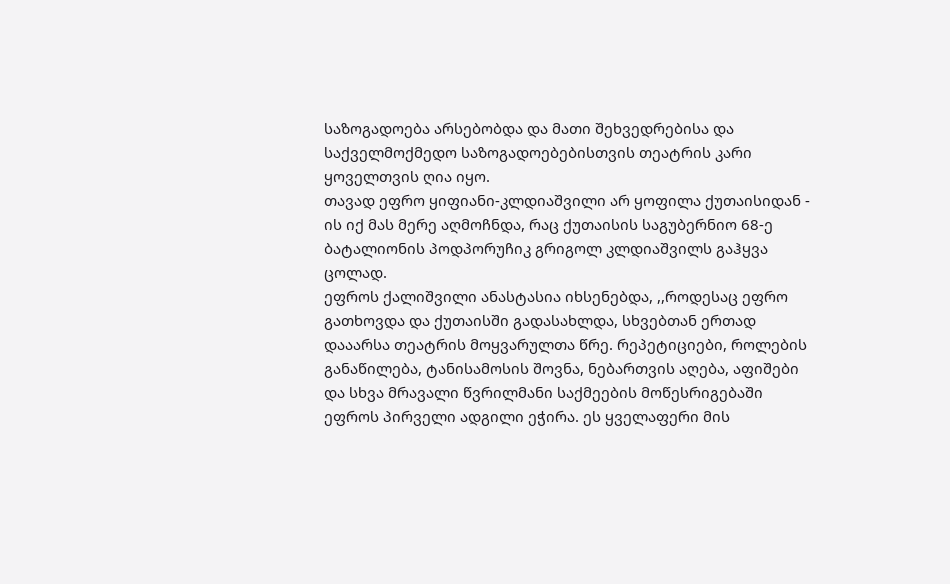საზოგადოება არსებობდა და მათი შეხვედრებისა და საქველმოქმედო საზოგადოებებისთვის თეატრის კარი ყოველთვის ღია იყო.
თავად ეფრო ყიფიანი-კლდიაშვილი არ ყოფილა ქუთაისიდან - ის იქ მას მერე აღმოჩნდა, რაც ქუთაისის საგუბერნიო 68-ე ბატალიონის პოდპორუჩიკ გრიგოლ კლდიაშვილს გაჰყვა ცოლად.
ეფროს ქალიშვილი ანასტასია იხსენებდა, ,,როდესაც ეფრო გათხოვდა და ქუთაისში გადასახლდა, სხვებთან ერთად დააარსა თეატრის მოყვარულთა წრე. რეპეტიციები, როლების განაწილება, ტანისამოსის შოვნა, ნებართვის აღება, აფიშები და სხვა მრავალი წვრილმანი საქმეების მოწესრიგებაში ეფროს პირველი ადგილი ეჭირა. ეს ყველაფერი მის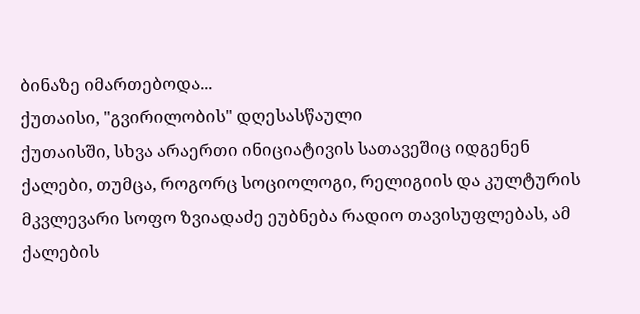ბინაზე იმართებოდა...
ქუთაისი, "გვირილობის" დღესასწაული
ქუთაისში, სხვა არაერთი ინიციატივის სათავეშიც იდგენენ ქალები, თუმცა, როგორც სოციოლოგი, რელიგიის და კულტურის მკვლევარი სოფო ზვიადაძე ეუბნება რადიო თავისუფლებას, ამ ქალების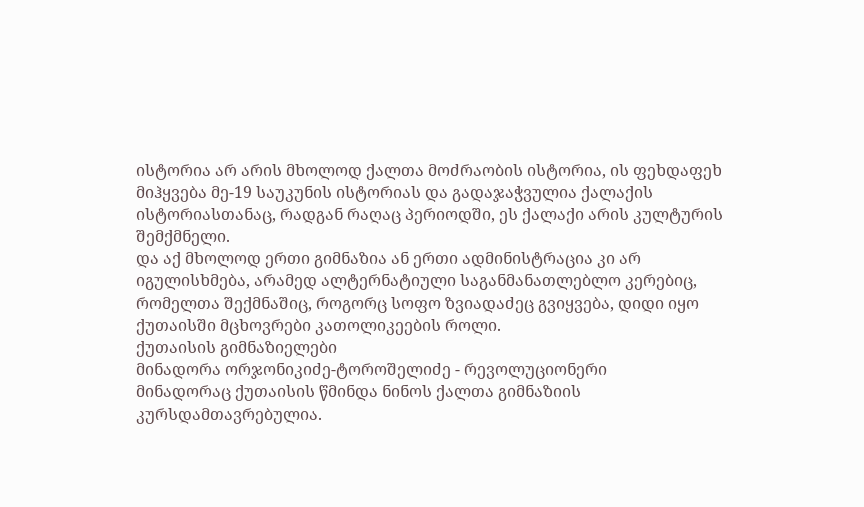ისტორია არ არის მხოლოდ ქალთა მოძრაობის ისტორია, ის ფეხდაფეხ მიჰყვება მე-19 საუკუნის ისტორიას და გადაჯაჭვულია ქალაქის ისტორიასთანაც, რადგან რაღაც პერიოდში, ეს ქალაქი არის კულტურის შემქმნელი.
და აქ მხოლოდ ერთი გიმნაზია ან ერთი ადმინისტრაცია კი არ იგულისხმება, არამედ ალტერნატიული საგანმანათლებლო კერებიც, რომელთა შექმნაშიც, როგორც სოფო ზვიადაძეც გვიყვება, დიდი იყო ქუთაისში მცხოვრები კათოლიკეების როლი.
ქუთაისის გიმნაზიელები
მინადორა ორჯონიკიძე-ტოროშელიძე - რევოლუციონერი
მინადორაც ქუთაისის წმინდა ნინოს ქალთა გიმნაზიის კურსდამთავრებულია.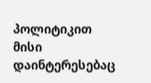პოლიტიკით მისი დაინტერესებაც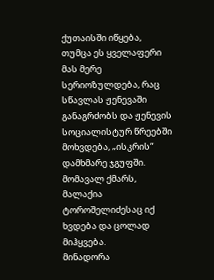ქუთაისში იწყება, თუმცა ეს ყველაფერი მას მერე სერიოზულდება, რაც სწავლას ჟენევაში განაგრძობს და ჟენევის სოციალისტურ წრეებში მოხვდება, „ისკრის“ დამხმარე ჯგუფში. მომავალ ქმარს, მალაქია ტოროშელიძესაც იქ ხვდება და ცოლად მიჰყვება.
მინადორა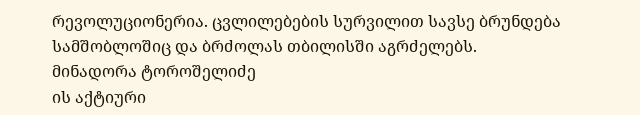რევოლუციონერია. ცვლილებების სურვილით სავსე ბრუნდება სამშობლოშიც და ბრძოლას თბილისში აგრძელებს.
მინადორა ტოროშელიძე
ის აქტიური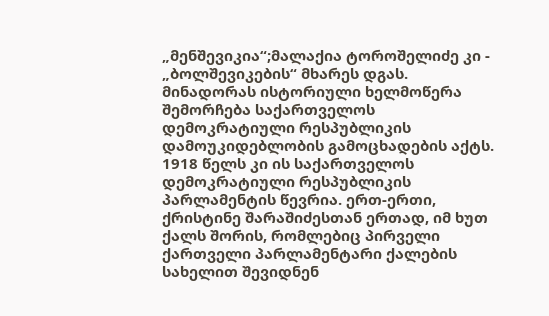„მენშევიკია“;მალაქია ტოროშელიძე კი - „ბოლშევიკების“ მხარეს დგას.
მინადორას ისტორიული ხელმოწერა შემორჩება საქართველოს დემოკრატიული რესპუბლიკის დამოუკიდებლობის გამოცხადების აქტს.
1918 წელს კი ის საქართველოს დემოკრატიული რესპუბლიკის პარლამენტის წევრია. ერთ-ერთი, ქრისტინე შარაშიძესთან ერთად, იმ ხუთ ქალს შორის, რომლებიც პირველი ქართველი პარლამენტარი ქალების სახელით შევიდნენ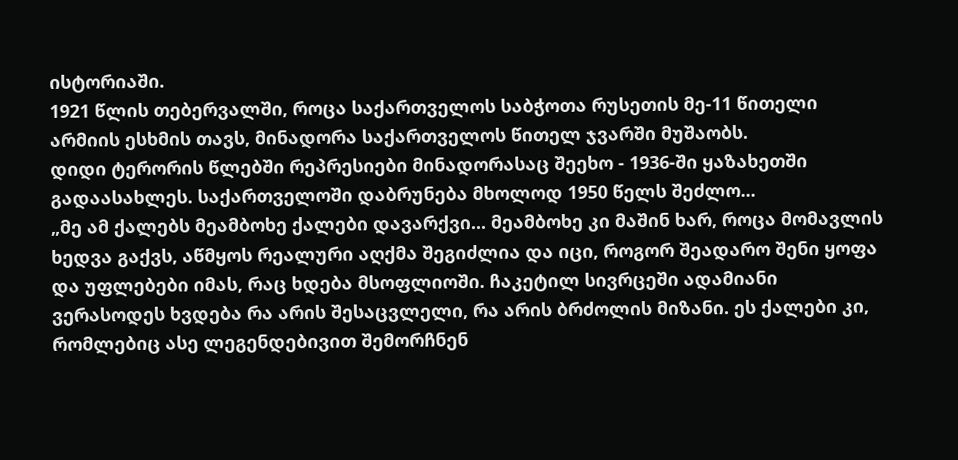ისტორიაში.
1921 წლის თებერვალში, როცა საქართველოს საბჭოთა რუსეთის მე-11 წითელი არმიის ესხმის თავს, მინადორა საქართველოს წითელ ჯვარში მუშაობს.
დიდი ტერორის წლებში რეპრესიები მინადორასაც შეეხო - 1936-ში ყაზახეთში გადაასახლეს. საქართველოში დაბრუნება მხოლოდ 1950 წელს შეძლო...
„მე ამ ქალებს მეამბოხე ქალები დავარქვი... მეამბოხე კი მაშინ ხარ, როცა მომავლის ხედვა გაქვს, აწმყოს რეალური აღქმა შეგიძლია და იცი, როგორ შეადარო შენი ყოფა და უფლებები იმას, რაც ხდება მსოფლიოში. ჩაკეტილ სივრცეში ადამიანი ვერასოდეს ხვდება რა არის შესაცვლელი, რა არის ბრძოლის მიზანი. ეს ქალები კი, რომლებიც ასე ლეგენდებივით შემორჩნენ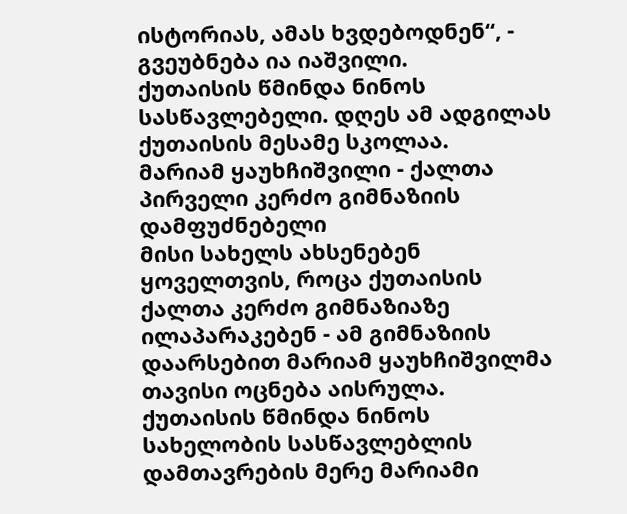ისტორიას, ამას ხვდებოდნენ“, - გვეუბნება ია იაშვილი.
ქუთაისის წმინდა ნინოს სასწავლებელი. დღეს ამ ადგილას ქუთაისის მესამე სკოლაა.
მარიამ ყაუხჩიშვილი - ქალთა პირველი კერძო გიმნაზიის დამფუძნებელი
მისი სახელს ახსენებენ ყოველთვის, როცა ქუთაისის ქალთა კერძო გიმნაზიაზე ილაპარაკებენ - ამ გიმნაზიის დაარსებით მარიამ ყაუხჩიშვილმა თავისი ოცნება აისრულა.
ქუთაისის წმინდა ნინოს სახელობის სასწავლებლის დამთავრების მერე მარიამი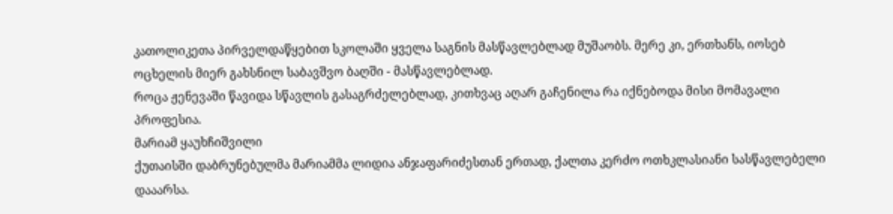კათოლიკეთა პირველდაწყებით სკოლაში ყველა საგნის მასწავლებლად მუშაობს. მერე კი, ერთხანს, იოსებ ოცხელის მიერ გახსნილ საბავშვო ბაღში - მასწავლებლად.
როცა ჟენევაში წავიდა სწავლის გასაგრძელებლად, კითხვაც აღარ გაჩენილა რა იქნებოდა მისი მომავალი პროფესია.
მარიამ ყაუხჩიშვილი
ქუთაისში დაბრუნებულმა მარიამმა ლიდია ანჯაფარიძესთან ერთად, ქალთა კერძო ოთხკლასიანი სასწავლებელი დააარსა.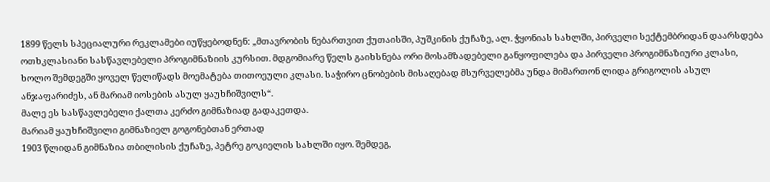1899 წელს სპეციალური რეკლამები იუწყებოდნენ: „მთავრობის ნებართვით ქუთაისში, პუშკინის ქუჩაზე, ალ. ჭყონიას სახლში, პირველი სექტემბრიდან დაარსდება ოთხკლასიანი სასწავლებელი პროგიმნაზიის კურსით. მდგომიარე წელს გაიხსნება ორი მოსამზადებელი განყოფილება და პირველი პროგიმნაზიური კლასი, ხოლო შემდეგში ყოველ წელიწადს მოემატება თითოეული კლასი. საჭირო ცნობების მისაღებად მსურველებმა უნდა მიმართონ ლიდა გრიგოლის ასულ ანჯაფარიძეს, ან მარიამ იოსების ასულ ყაუხჩიშვილს“.
მალე ეს სასწავლებელი ქალთა კერძო გიმნაზიად გადაკეთდა.
მარიამ ყაუხჩიშვილი გიმნაზიელ გოგონებთან ერთად
1903 წლიდან გიმნაზია თბილისის ქუჩაზე, პეტრე გოკიელის სახლში იყო. შემდეგ,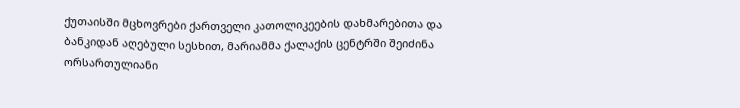ქუთაისში მცხოვრები ქართველი კათოლიკეების დახმარებითა და ბანკიდან აღებული სესხით, მარიამმა ქალაქის ცენტრში შეიძინა ორსართულიანი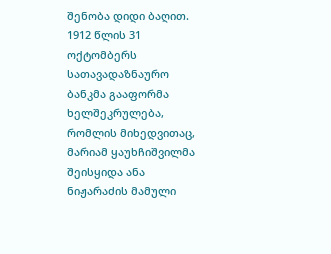შენობა დიდი ბაღით.
1912 წლის 31 ოქტომბერს სათავადაზნაურო ბანკმა გააფორმა ხელშეკრულება, რომლის მიხედვითაც, მარიამ ყაუხჩიშვილმა შეისყიდა ანა ნიჟარაძის მამული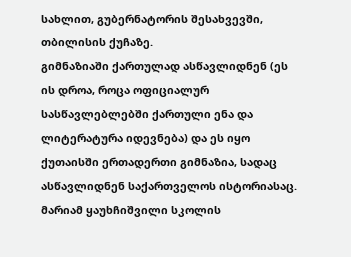სახლით, გუბერნატორის შესახვევში, თბილისის ქუჩაზე.
გიმნაზიაში ქართულად ასწავლიდნენ (ეს ის დროა, როცა ოფიციალურ სასწავლებლებში ქართული ენა და ლიტერატურა იდევნება) და ეს იყო ქუთაისში ერთადერთი გიმნაზია, სადაც ასწავლიდნენ საქართველოს ისტორიასაც.
მარიამ ყაუხჩიშვილი სკოლის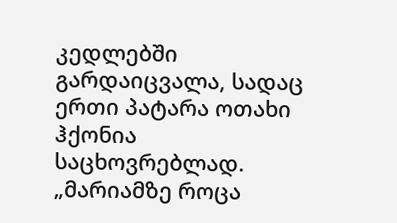კედლებში გარდაიცვალა, სადაც ერთი პატარა ოთახი ჰქონია საცხოვრებლად.
„მარიამზე როცა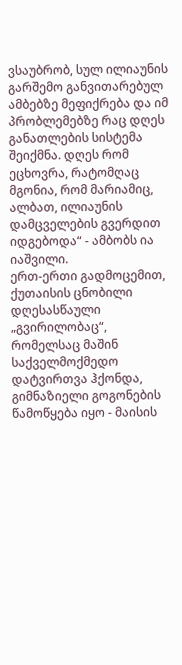ვსაუბრობ, სულ ილიაუნის გარშემო განვითარებულ ამბებზე მეფიქრება და იმ პრობლემებზე რაც დღეს განათლების სისტემა შეიქმნა. დღეს რომ ეცხოვრა, რატომღაც მგონია, რომ მარიამიც, ალბათ, ილიაუნის დამცველების გვერდით იდგებოდა“ - ამბობს ია იაშვილი.
ერთ-ერთი გადმოცემით, ქუთაისის ცნობილი დღესასწაული „გვირილობაც“, რომელსაც მაშინ საქველმოქმედო დატვირთვა ჰქონდა, გიმნაზიელი გოგონების წამოწყება იყო - მაისის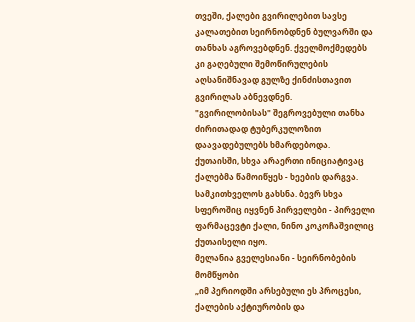თვეში, ქალები გვირილებით სავსე კალათებით სეირნობდნენ ბულვარში და თანხას აგროვებდნენ. ქველმოქმედებს კი გაღებული შემოწირულების აღსანიშნავად გულზე ქინძისთავით გვირილას აბნევდნენ.
"გვირილობისას" შეგროვებული თანხა ძირითადად ტუბერკულოზით დაავადებულებს ხმარდებოდა.
ქუთაისში, სხვა არაერთი ინიციატივაც ქალებმა წამოიწყეს - ხეების დარგვა. სამკითხველოს გახსნა. ბევრ სხვა სფეროშიც იყვნენ პირველები - პირველი ფარმაცევტი ქალი, ნინო კოკოჩაშვილიც ქუთაისელი იყო.
მელანია გველესიანი - სეირნობების მომწყობი
„იმ პერიოდში არსებული ეს პროცესი, ქალების აქტიურობის და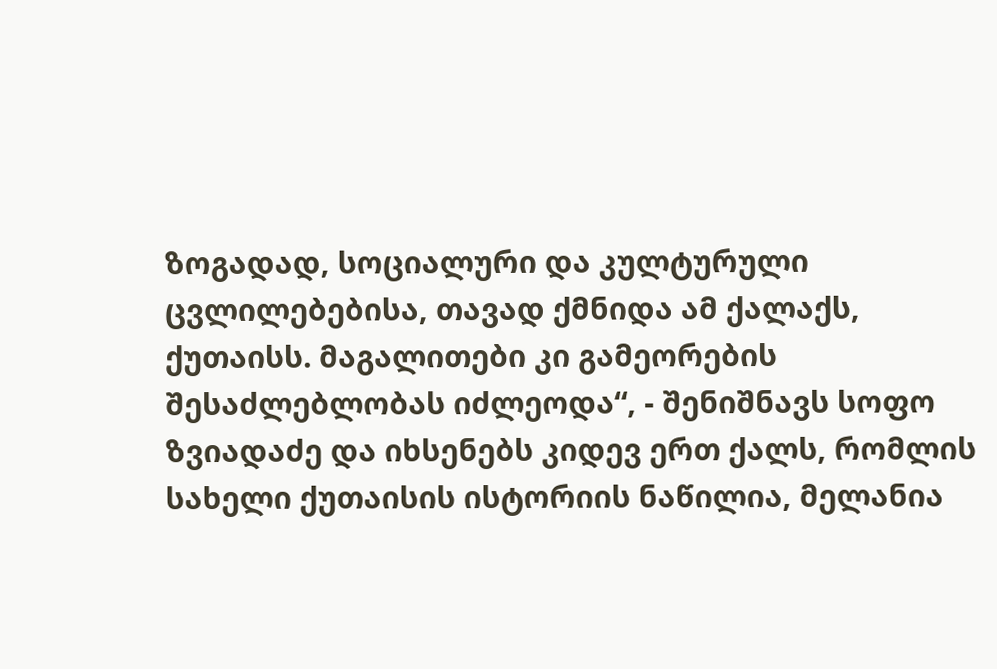ზოგადად, სოციალური და კულტურული ცვლილებებისა, თავად ქმნიდა ამ ქალაქს, ქუთაისს. მაგალითები კი გამეორების შესაძლებლობას იძლეოდა“, - შენიშნავს სოფო ზვიადაძე და იხსენებს კიდევ ერთ ქალს, რომლის სახელი ქუთაისის ისტორიის ნაწილია, მელანია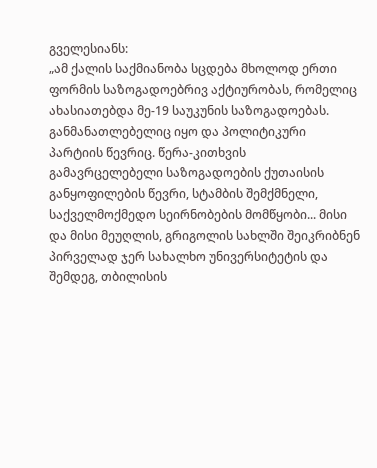გველესიანს:
„ამ ქალის საქმიანობა სცდება მხოლოდ ერთი ფორმის საზოგადოებრივ აქტიურობას, რომელიც ახასიათებდა მე-19 საუკუნის საზოგადოებას. განმანათლებელიც იყო და პოლიტიკური პარტიის წევრიც. წერა-კითხვის გამავრცელებელი საზოგადოების ქუთაისის განყოფილების წევრი, სტამბის შემქმნელი, საქველმოქმედო სეირნობების მომწყობი... მისი და მისი მეუღლის, გრიგოლის სახლში შეიკრიბნენ პირველად ჯერ სახალხო უნივერსიტეტის და შემდეგ, თბილისის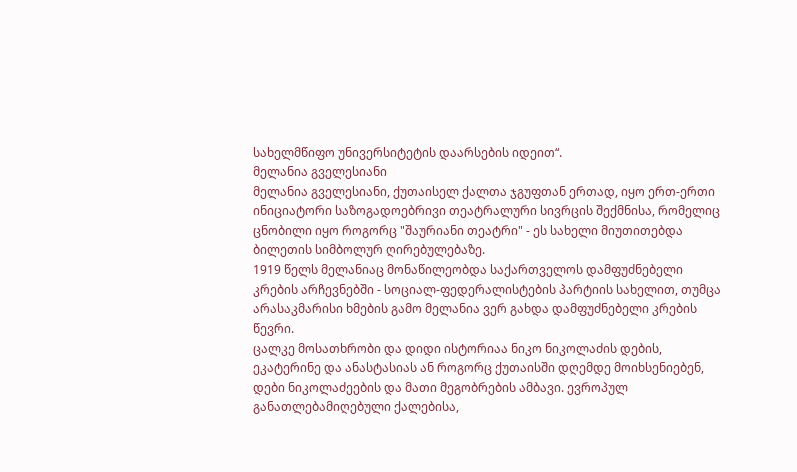სახელმწიფო უნივერსიტეტის დაარსების იდეით“.
მელანია გველესიანი
მელანია გველესიანი, ქუთაისელ ქალთა ჯგუფთან ერთად, იყო ერთ-ერთი ინიციატორი საზოგადოებრივი თეატრალური სივრცის შექმნისა, რომელიც ცნობილი იყო როგორც "შაურიანი თეატრი" - ეს სახელი მიუთითებდა ბილეთის სიმბოლურ ღირებულებაზე.
1919 წელს მელანიაც მონაწილეობდა საქართველოს დამფუძნებელი კრების არჩევნებში - სოციალ-ფედერალისტების პარტიის სახელით, თუმცა არასაკმარისი ხმების გამო მელანია ვერ გახდა დამფუძნებელი კრების წევრი.
ცალკე მოსათხრობი და დიდი ისტორიაა ნიკო ნიკოლაძის დების, ეკატერინე და ანასტასიას ან როგორც ქუთაისში დღემდე მოიხსენიებენ, დები ნიკოლაძეების და მათი მეგობრების ამბავი. ევროპულ განათლებამიღებული ქალებისა,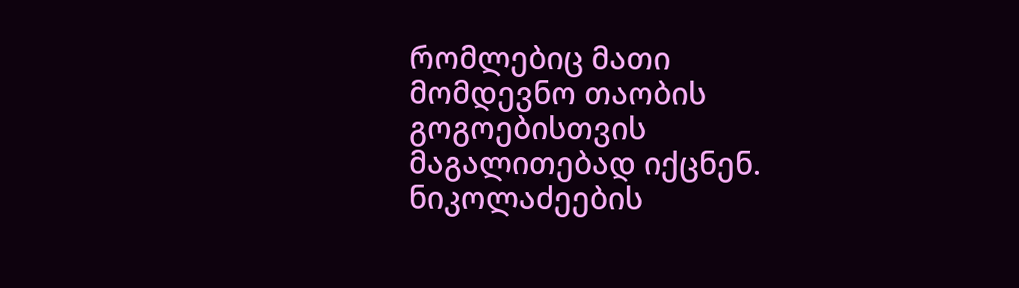რომლებიც მათი მომდევნო თაობის გოგოებისთვის მაგალითებად იქცნენ.
ნიკოლაძეების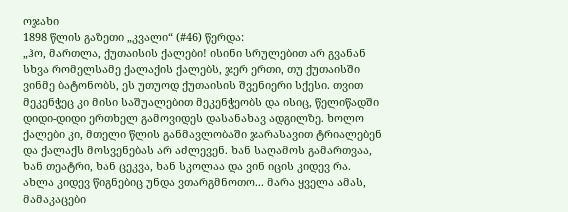ოჯახი
1898 წლის გაზეთი „კვალი“ (#46) წერდა:
„ჰო, მართლა, ქუთაისის ქალები! ისინი სრულებით არ გვანან სხვა რომელსამე ქალაქის ქალებს, ჯერ ერთი, თუ ქუთაისში ვინმე ბატონობს, ეს უთუოდ ქუთაისის შვენიერი სქესი. თვით მეკენჭეც კი მისი საშუალებით მეკენჭეობს და ისიც, წელიწადში დიდი-დიდი ერთხელ გამოვიდეს დასანახავ ადგილზე. ხოლო ქალები კი, მთელი წლის განმავლობაში ჯარასავით ტრიალებენ და ქალაქს მოსვენებას არ აძლევენ. ხან საღამოს გამართვაა, ხან თეატრი, ხან ცეკვა, ხან სკოლაა და ვინ იცის კიდევ რა. ახლა კიდევ წიგნებიც უნდა ვთარგმნოთო... მარა ყველა ამას, მამაკაცები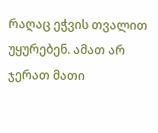რაღაც ეჭვის თვალით უყურებენ. ამათ არ ჯერათ მათი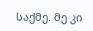საქმე. მე კი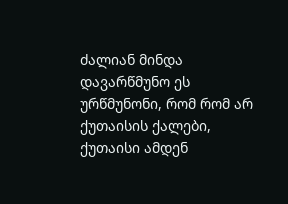ძალიან მინდა დავარწმუნო ეს ურწმუნონი, რომ რომ არ ქუთაისის ქალები, ქუთაისი ამდენ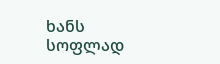ხანს სოფლად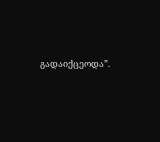გადაიქცეოდა”.